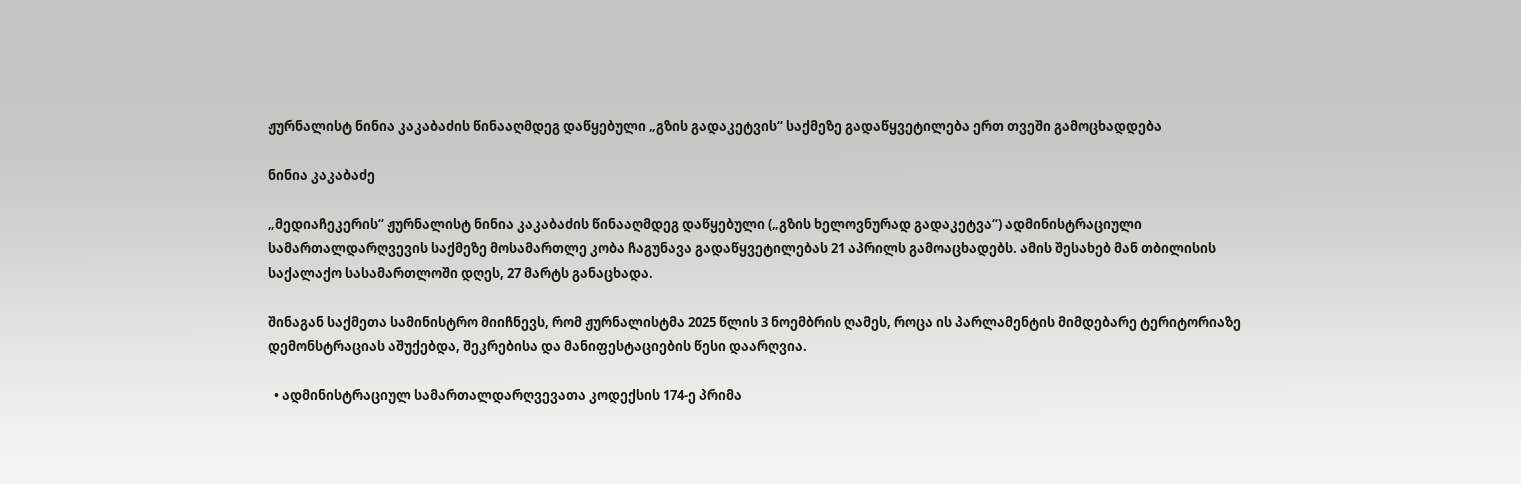ჟურნალისტ ნინია კაკაბაძის წინააღმდეგ დაწყებული „გზის გადაკეტვის“ საქმეზე გადაწყვეტილება ერთ თვეში გამოცხადდება

ნინია კაკაბაძე

„მედიაჩეკერის“ ჟურნალისტ ნინია კაკაბაძის წინააღმდეგ დაწყებული („გზის ხელოვნურად გადაკეტვა“) ადმინისტრაციული სამართალდარღვევის საქმეზე მოსამართლე კობა ჩაგუნავა გადაწყვეტილებას 21 აპრილს გამოაცხადებს. ამის შესახებ მან თბილისის საქალაქო სასამართლოში დღეს, 27 მარტს განაცხადა.

შინაგან საქმეთა სამინისტრო მიიჩნევს, რომ ჟურნალისტმა 2025 წლის 3 ნოემბრის ღამეს, როცა ის პარლამენტის მიმდებარე ტერიტორიაზე დემონსტრაციას აშუქებდა, შეკრებისა და მანიფესტაციების წესი დაარღვია.

  • ადმინისტრაციულ სამართალდარღვევათა კოდექსის 174-ე პრიმა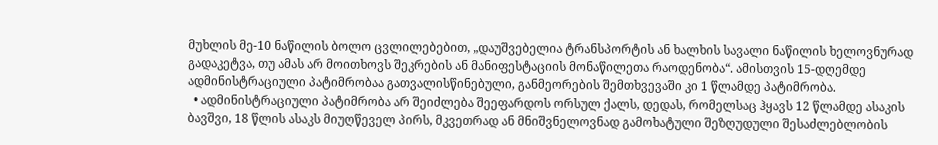მუხლის მე-10 ნაწილის ბოლო ცვლილებებით, „დაუშვებელია ტრანსპორტის ან ხალხის სავალი ნაწილის ხელოვნურად გადაკეტვა, თუ ამას არ მოითხოვს შეკრების ან მანიფესტაციის მონაწილეთა რაოდენობა“. ამისთვის 15-დღემდე ადმინისტრაციული პატიმრობაა გათვალისწინებული, განმეორების შემთხვევაში კი 1 წლამდე პატიმრობა.
  • ადმინისტრაციული პატიმრობა არ შეიძლება შეეფარდოს ორსულ ქალს, დედას, რომელსაც ჰყავს 12 წლამდე ასაკის ბავშვი, 18 წლის ასაკს მიუღწეველ პირს, მკვეთრად ან მნიშვნელოვნად გამოხატული შეზღუდული შესაძლებლობის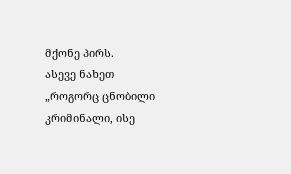მქონე პირს.
ასევე ნახეთ „როგორც ცნობილი კრიმინალი, ისე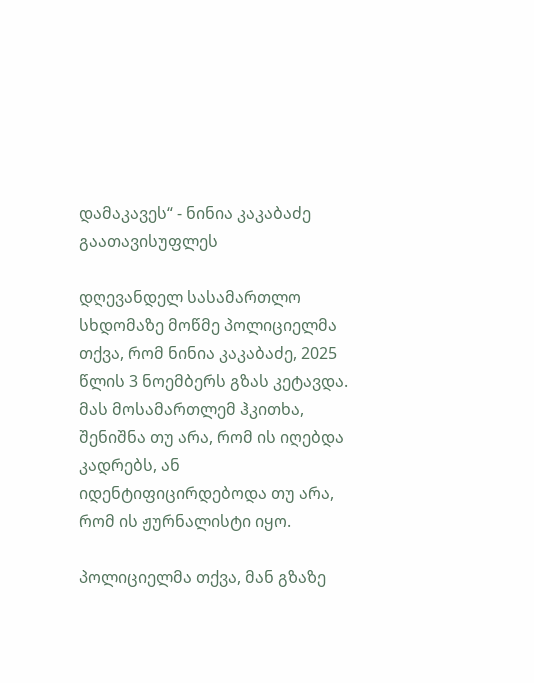დამაკავეს“ - ნინია კაკაბაძე გაათავისუფლეს

დღევანდელ სასამართლო სხდომაზე მოწმე პოლიციელმა თქვა, რომ ნინია კაკაბაძე, 2025 წლის 3 ნოემბერს გზას კეტავდა. მას მოსამართლემ ჰკითხა, შენიშნა თუ არა, რომ ის იღებდა კადრებს, ან იდენტიფიცირდებოდა თუ არა, რომ ის ჟურნალისტი იყო.

პოლიციელმა თქვა, მან გზაზე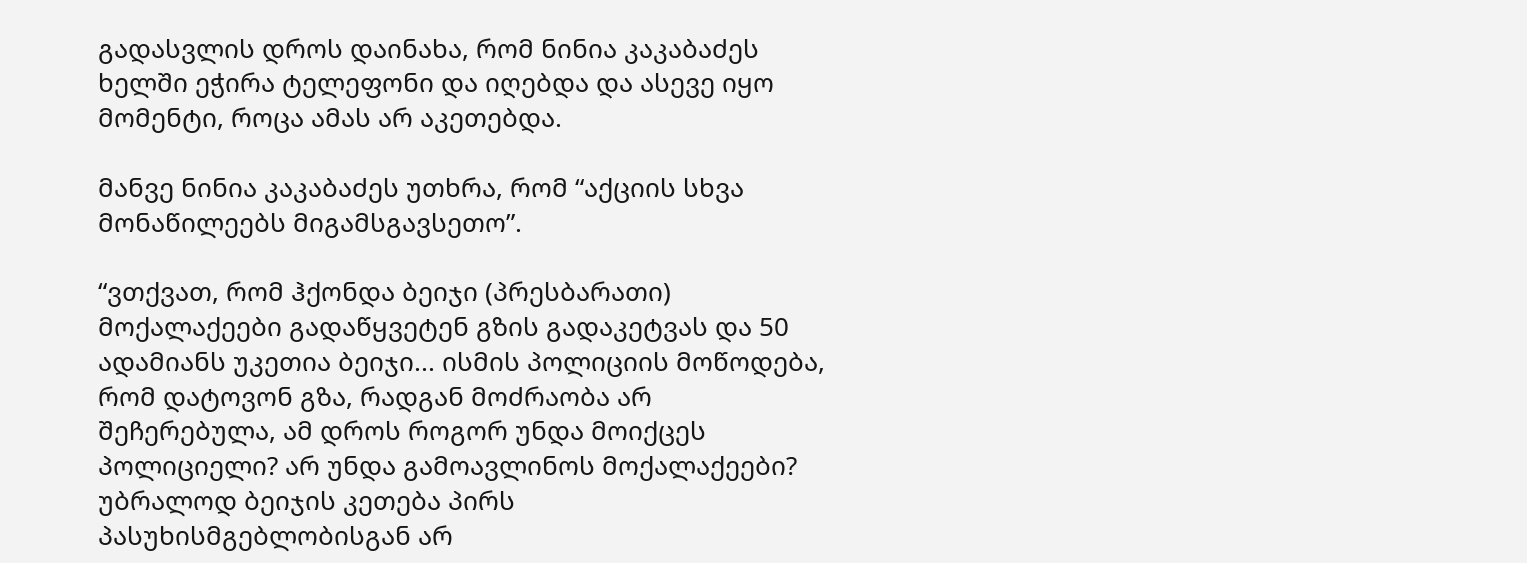გადასვლის დროს დაინახა, რომ ნინია კაკაბაძეს ხელში ეჭირა ტელეფონი და იღებდა და ასევე იყო მომენტი, როცა ამას არ აკეთებდა.

მანვე ნინია კაკაბაძეს უთხრა, რომ “აქციის სხვა მონაწილეებს მიგამსგავსეთო”.

“ვთქვათ, რომ ჰქონდა ბეიჯი (პრესბარათი) მოქალაქეები გადაწყვეტენ გზის გადაკეტვას და 50 ადამიანს უკეთია ბეიჯი... ისმის პოლიციის მოწოდება, რომ დატოვონ გზა, რადგან მოძრაობა არ შეჩერებულა, ამ დროს როგორ უნდა მოიქცეს პოლიციელი? არ უნდა გამოავლინოს მოქალაქეები? უბრალოდ ბეიჯის კეთება პირს პასუხისმგებლობისგან არ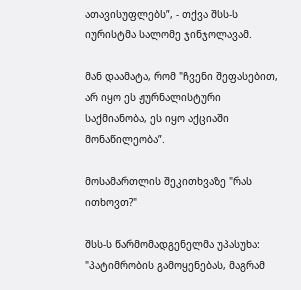ათავისუფლებს”, - თქვა შსს-ს იურისტმა სალომე ჯინჯოლავამ.

მან დაამატა, რომ "ჩვენი შეფასებით, არ იყო ეს ჟურნალისტური საქმიანობა, ეს იყო აქციაში მონაწილეობა”.

მოსამართლის შეკითხვაზე "რას ითხოვთ?"

შსს-ს წარმომადგენელმა უპასუხა: "პატიმრობის გამოყენებას, მაგრამ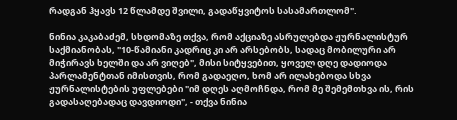რადგან ჰყავს 12 წლამდე შვილი, გადაწყვიტოს სასამართლომ".

ნინია კაკაბაძემ, სხდომაზე თქვა, რომ აქციაზე ასრულებდა ჟურნალისტურ საქმიანობას, "10-წამიანი კადრიც კი არ არსებობს, სადაც მობილური არ მიჭირავს ხელში და არ ვიღებ", მისი სიტყვებით, ყოველ დღე დადიოდა პარლამენტთან იმისთვის, რომ გადაეღო, ხომ არ ილახებოდა სხვა ჟურნალისტების უფლებები "იმ დღეს აღმოჩნდა, რომ მე შემემთხვა ის, რის გადასაღებადაც დავდიოდი", - თქვა ნინია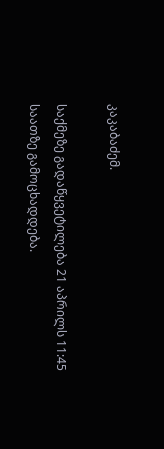კაკაბაძემ.

საქმეზე გადაწყვეტილება 21 აპრილს 11:45 საათზე გამოცხადდება.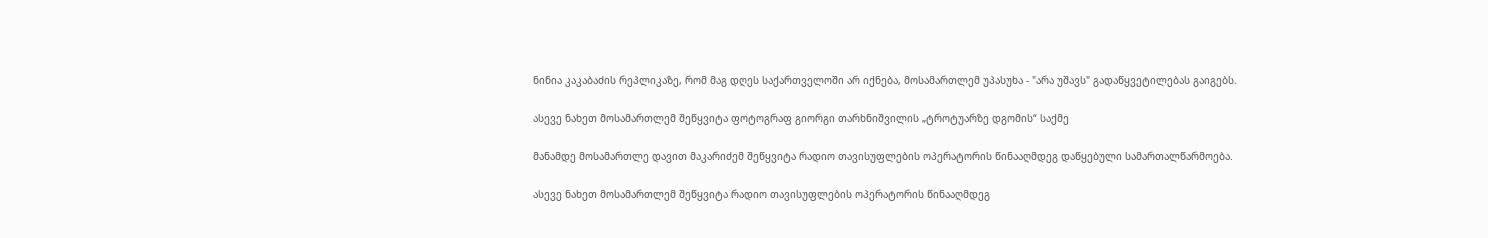ნინია კაკაბაძის რეპლიკაზე, რომ მაგ დღეს საქართველოში არ იქნება, მოსამართლემ უპასუხა - "არა უშავს" გადაწყვეტილებას გაიგებს.

ასევე ნახეთ მოსამართლემ შეწყვიტა ფოტოგრაფ გიორგი თარხნიშვილის „ტროტუარზე დგომის“ საქმე

მანამდე მოსამართლე დავით მაკარიძემ შეწყვიტა რადიო თავისუფლების ოპერატორის წინააღმდეგ დაწყებული სამართალწარმოება.

ასევე ნახეთ მოსამართლემ შეწყვიტა რადიო თავისუფლების ოპერატორის წინააღმდეგ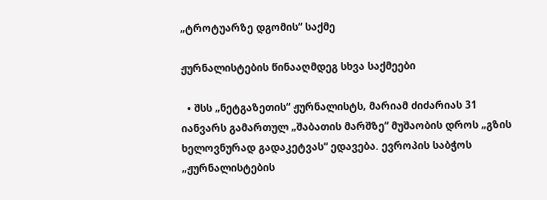„ტროტუარზე დგომის“ საქმე

ჟურნალისტების წინააღმდეგ სხვა საქმეები

  • შსს „ნეტგაზეთის“ ჟურნალისტს, მარიამ ძიძარიას 31 იანვარს გამართულ „შაბათის მარშზე“ მუშაობის დროს „გზის ხელოვნურად გადაკეტვას“ ედავება. ევროპის საბჭოს „ჟურნალისტების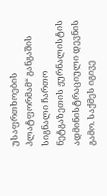უსაფრთხოების პლატფორმამ“ განგაშის სიგნალი ჩართო ნეტგაზეთის ჟურნალისტის ადმინისტრაციული დევნის გამო. საქმეს იგივე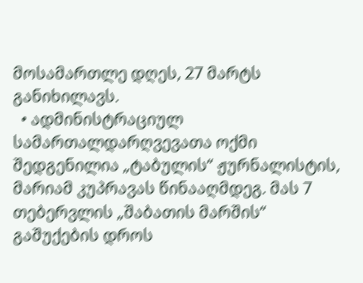მოსამართლე დღეს, 27 მარტს განიხილავს.
  • ადმინისტრაციულ სამართალდარღვევათა ოქმი შედგენილია „ტაბულის“ ჟურნალისტის, მარიამ კუპრავას წინააღმდეგ. მას 7 თებერვლის „შაბათის მარშის“ გაშუქების დროს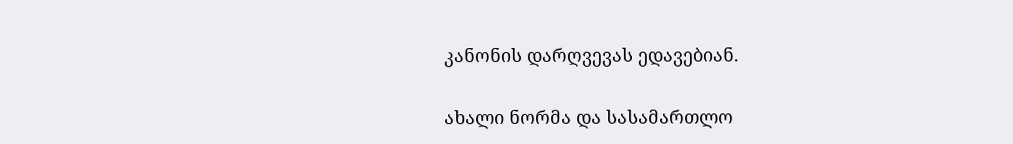კანონის დარღვევას ედავებიან.

ახალი ნორმა და სასამართლო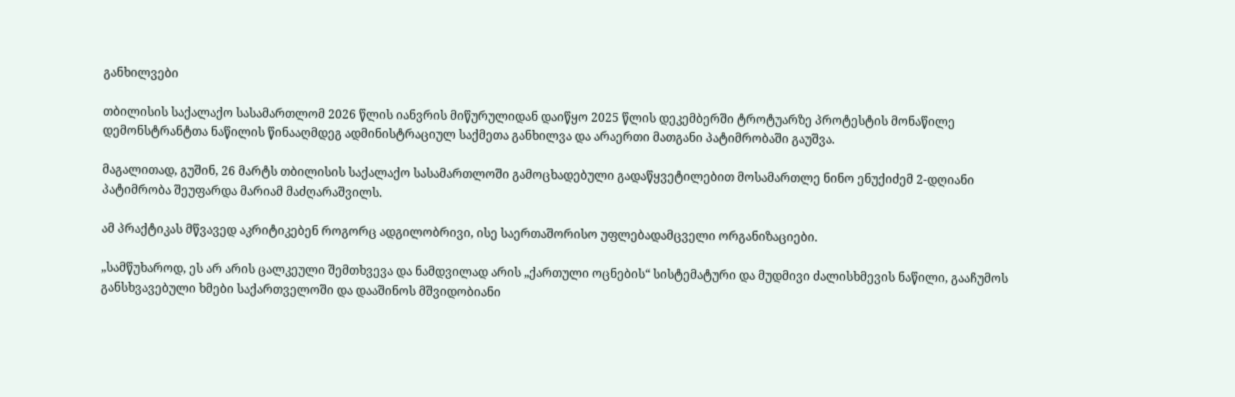განხილვები

თბილისის საქალაქო სასამართლომ 2026 წლის იანვრის მიწურულიდან დაიწყო 2025 წლის დეკემბერში ტროტუარზე პროტესტის მონაწილე დემონსტრანტთა ნაწილის წინააღმდეგ ადმინისტრაციულ საქმეთა განხილვა და არაერთი მათგანი პატიმრობაში გაუშვა.

მაგალითად, გუშინ, 26 მარტს თბილისის საქალაქო სასამართლოში გამოცხადებული გადაწყვეტილებით მოსამართლე ნინო ენუქიძემ 2-დღიანი პატიმრობა შეუფარდა მარიამ მაძღარაშვილს.

ამ პრაქტიკას მწვავედ აკრიტიკებენ როგორც ადგილობრივი, ისე საერთაშორისო უფლებადამცველი ორგანიზაციები.

„სამწუხაროდ, ეს არ არის ცალკეული შემთხვევა და ნამდვილად არის „ქართული ოცნების“ სისტემატური და მუდმივი ძალისხმევის ნაწილი, გააჩუმოს განსხვავებული ხმები საქართველოში და დააშინოს მშვიდობიანი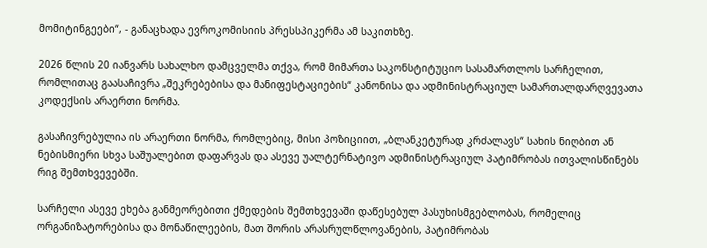მომიტინგეები“, - განაცხადა ევროკომისიის პრესსპიკერმა ამ საკითხზე.

2026 წლის 20 იანვარს სახალხო დამცველმა თქვა, რომ მიმართა საკონსტიტუციო სასამართლოს სარჩელით, რომლითაც გაასაჩივრა „შეკრებებისა და მანიფესტაციების“ კანონისა და ადმინისტრაციულ სამართალდარღვევათა კოდექსის არაერთი ნორმა.

გასაჩივრებულია ის არაერთი ნორმა, რომლებიც, მისი პოზიციით, „ბლანკეტურად კრძალავს“ სახის ნიღბით ან ნებისმიერი სხვა საშუალებით დაფარვას და ასევე უალტერნატივო ადმინისტრაციულ პატიმრობას ითვალისწინებს რიგ შემთხვევებში.

სარჩელი ასევე ეხება განმეორებითი ქმედების შემთხვევაში დაწესებულ პასუხისმგებლობას, რომელიც ორგანიზატორებისა და მონაწილეების, მათ შორის არასრულწლოვანების, პატიმრობას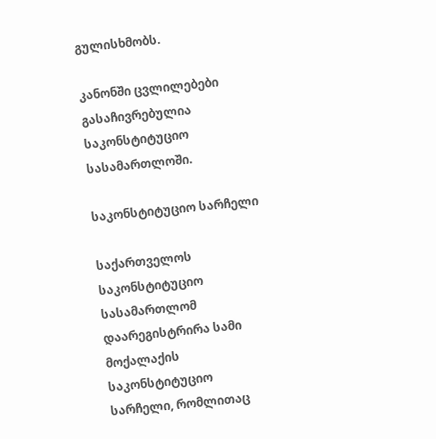გულისხმობს.

კანონში ცვლილებები გასაჩივრებულია საკონსტიტუციო სასამართლოში.

საკონსტიტუციო სარჩელი

საქართველოს საკონსტიტუციო სასამართლომ დაარეგისტრირა სამი მოქალაქის საკონსტიტუციო სარჩელი, რომლითაც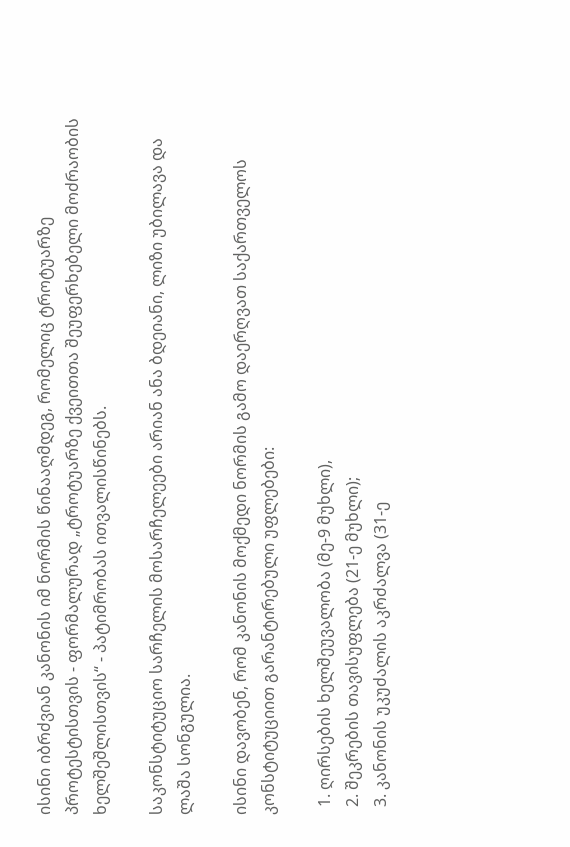ისინი იბრძვიან კანონის იმ ნორმის წინააღმდეგ, რომელიც ტროტუარზე პროტესტისთვის - ფორმალურად „ტროტუარზე ქვეითთა შეუფერხებელი მოძრაობის ხელშეშლისთვის“ - პატიმრობას ითვალისწინებს.

საკონსტიტუციო სარჩელის მოსარჩელეები არიან ანა ბდეიანი, ლიზი უბილავა და ლაშა სონგულია.

ისინი დავობენ, რომ კანონის მოქმედი ნორმის გამო დაერღვათ საქართველოს კონსტიტუციით გარანტირებული უფლებები:

  1. ღირსების ხელშეუვალობა (მე-9 მუხლი),
  2. შეკრების თავისუფლება (21-ე მუხლი);
  3. კანონის უკუძალის აკრძალვა (31-ე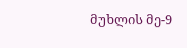მუხლის მე-9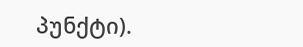პუნქტი).